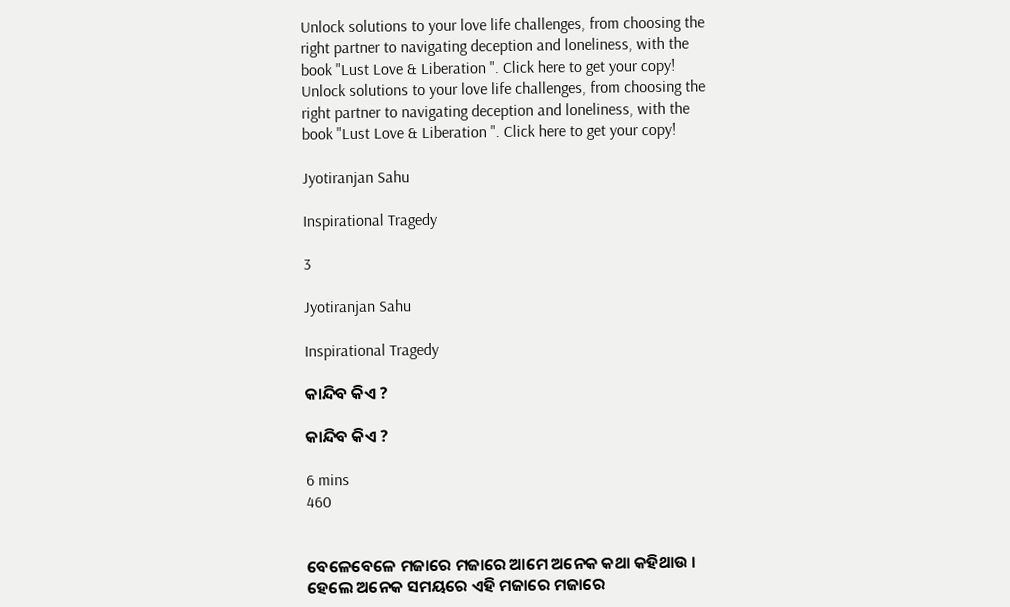Unlock solutions to your love life challenges, from choosing the right partner to navigating deception and loneliness, with the book "Lust Love & Liberation ". Click here to get your copy!
Unlock solutions to your love life challenges, from choosing the right partner to navigating deception and loneliness, with the book "Lust Love & Liberation ". Click here to get your copy!

Jyotiranjan Sahu

Inspirational Tragedy

3

Jyotiranjan Sahu

Inspirational Tragedy

କାନ୍ଦିବ କିଏ ?

କାନ୍ଦିବ କିଏ ?

6 mins
460


ବେଳେବେଳେ ମଜାରେ ମଜାରେ ଆମେ ଅନେକ କଥା କହିଥାଉ । ହେଲେ ଅନେକ ସମୟରେ ଏହି ମଜାରେ ମଜାରେ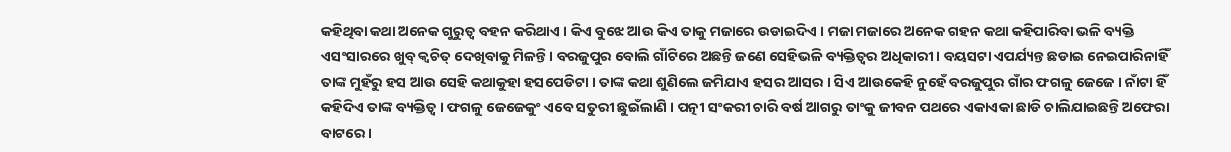କହିଥିବା କଥା ଅନେକ ଗୁରୁତ୍ବ ବହନ କରିଥାଏ । କିଏ ବୁଝେ ଆଉ କିଏ ତାକୁ ମଜାରେ ଉଡାଇଦିଏ । ମଜା ମଜାରେ ଅନେକ ଗହନ କଥା କହିପାରିବା ଭଳି ବ୍ୟକ୍ତି ଏସଂସାରରେ ଖୁବ୍ କ୍ବଚିତ୍ ଦେଖିବାକୁ ମିଳନ୍ତି । ବରଜୁପୁର ବୋଲି ଗାଁଟିରେ ଅଛନ୍ତି ଜଣେ ସେହିଭଳି ବ୍ୟକ୍ତିତ୍ବର ଅଧିକାରୀ । ବୟସଟା ଏପର୍ଯ୍ୟନ୍ତ ଛଡାଇ ନେଇପାରିନାହିଁ ତାଙ୍କ ମୁହଁରୁ ହସ ଆଉ ସେହି କଥାକୁହା ହସପେଡିଟା । ତାଙ୍କ କଥା ଶୁଣିଲେ ଜମିଯାଏ ହସର ଆସର । ସିଏ ଆଉକେହି ନୁହେଁ ବରଜୁପୁର ଗାଁର ଫଗଳୁ ଜେଜେ । ନାଁଟା ହିଁ କହିଦିଏ ତାଙ୍କ ବ୍ୟକ୍ତିତ୍ବ । ଫଗଳୁ ଜେଜେକୁଂ ଏବେ ସତୁରୀ ଛୁଇଁଲାଣି । ପତ୍ନୀ ସଂକରୀ ଚାରି ବର୍ଷ ଆଗରୁ ତାଂକୁ ଜୀବନ ପଥରେ ଏକାଏକା ଛାଡି ଚାଲିଯାଇଛନ୍ତି ଅଫେରା ବାଟରେ ।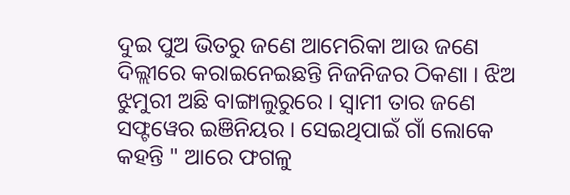ଦୁଇ ପୁଅ ଭିତରୁ ଜଣେ ଆମେରିକା ଆଉ ଜଣେ ଦିଲ୍ଲୀରେ କରାଇନେଇଛନ୍ତି ନିଜନିଜର ଠିକଣା । ଝିଅ ଝୁମୁରୀ ଅଛି ବାଙ୍ଗାଲୁରୁରେ । ସ୍ବାମୀ ତାର ଜଣେ ସଫ୍ଟୱେର ଇଞିନିୟର । ସେଇଥିପାଇଁ ଗାଁ ଲୋକେ କହନ୍ତି " ଆରେ ଫଗଳୁ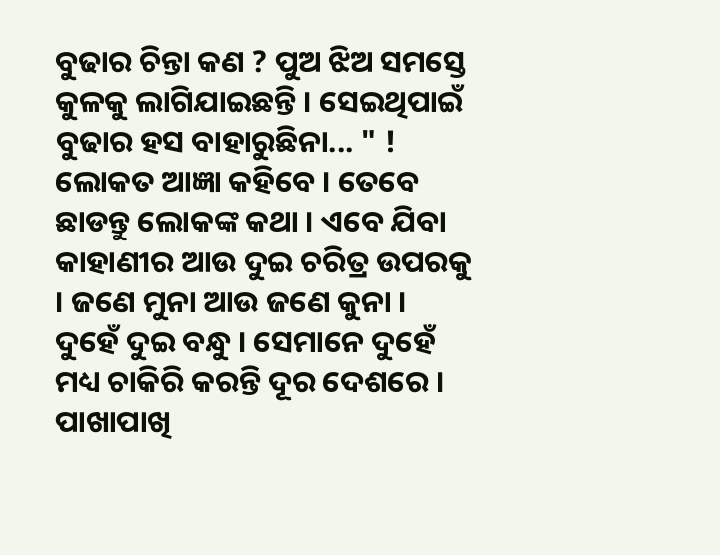ବୁଢାର ଚିନ୍ତା କଣ ? ପୁଅ ଝିଅ ସମସ୍ତେ କୁଳକୁ ଲାଗିଯାଇଛନ୍ତି । ସେଇଥିପାଇଁ ବୁଢାର ହସ ବାହାରୁଛିନା... " ! ଲୋକତ ଆଜ୍ଞା କହିବେ । ତେବେ ଛାଡନ୍ତୁ ଲୋକଙ୍କ କଥା । ଏବେ ଯିବା କାହାଣୀର ଆଉ ଦୁଇ ଚରିତ୍ର ଉପରକୁ । ଜଣେ ମୁନା ଆଉ ଜଣେ କୁନା । ଦୁହେଁ ଦୁଇ ବନ୍ଧୁ । ସେମାନେ ଦୁହେଁ ମଧ୍ୟ ଚାକିରି କରନ୍ତି ଦୂର ଦେଶରେ । ପାଖାପାଖି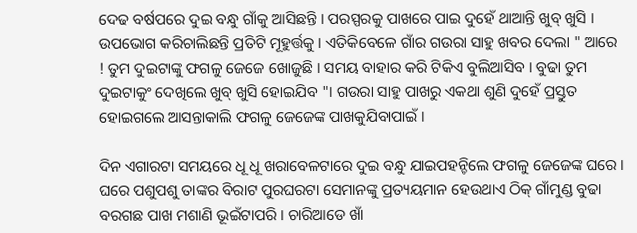ଦେଢ ବର୍ଷପରେ ଦୁଇ ବନ୍ଧୁ ଗାଁକୁ ଆସିଛନ୍ତି । ପରସ୍ପରକୁ ପାଖରେ ପାଇ ଦୁହେଁ ଥାଆନ୍ତି ଖୁବ୍ ଖୁସି । ଉପଭୋଗ କରିଚାଲିଛନ୍ତି ପ୍ରତିଟି ମୂହୁର୍ତ୍ତକୁ । ଏତିକିବେଳେ ଗାଁର ଗଉରା ସାହୁ ଖବର ଦେଲା " ଆରେ ! ତୁମ ଦୁଇଟାଙ୍କୁ ଫଗଳୁ ଜେଜେ ଖୋଜୁଛି । ସମୟ ବାହାର କରି ଟିକିଏ ବୁଲିଆସିବ । ବୁଢା ତୁମ ଦୁଇଟାକୁଂ ଦେଖିଲେ ଖୁବ୍ ଖୁସି ହୋଇଯିବ "। ଗଉରା ସାହୁ ପାଖରୁ ଏକଥା ଶୁଣି ଦୁହେଁ ପ୍ରସ୍ତୁତ ହୋଇଗଲେ ଆସନ୍ତାକାଲି ଫଗଳୁ ଜେଜେଙ୍କ ପାଖକୁଯିବାପାଇଁ ।

ଦିନ ଏଗାରଟା ସମୟରେ ଧୂ ଧୂ ଖରାବେଳଟାରେ ଦୁଇ ବନ୍ଧୁ ଯାଇପହନ୍ଚିଲେ ଫଗଳୁ ଜେଜେଙ୍କ ଘରେ । ଘରେ ପଶୁପଶୁ ତାଙ୍କର ବିରାଟ ପୁରଘରଟା ସେମାନଙ୍କୁ ପ୍ରତ୍ୟୟମାନ ହେଉଥାଏ ଠିକ୍ ଗାଁମୁଣ୍ଡ ବୁଢା ବରଗଛ ପାଖ ମଶାଣି ଭୂଇଁଟାପରି । ଚାରିଆଡେ ଖାଁ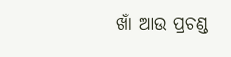ଖାଁ ଆଉ ପ୍ରଚଣ୍ଡ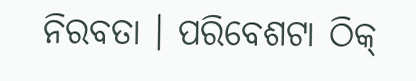ନିରବତା । ପରିବେଶଟା ଠିକ୍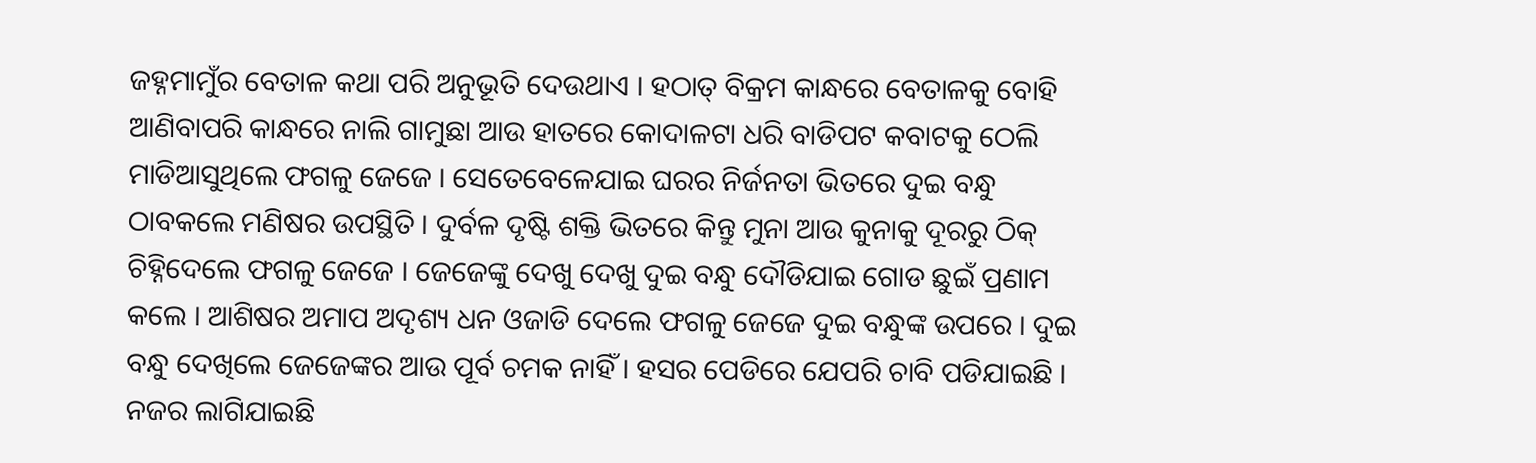ଜହ୍ନମାମୁଁର ବେତାଳ କଥା ପରି ଅନୁଭୂତି ଦେଉଥାଏ । ହଠାତ୍ ବିକ୍ରମ କାନ୍ଧରେ ବେତାଳକୁ ବୋହି ଆଣିବାପରି କାନ୍ଧରେ ନାଲି ଗାମୁଛା ଆଉ ହାତରେ କୋଦାଳଟା ଧରି ବାଡିପଟ କବାଟକୁ ଠେଲି ମାଡିଆସୁଥିଲେ ଫଗଳୁ ଜେଜେ । ସେତେବେଳେଯାଇ ଘରର ନିର୍ଜନତା ଭିତରେ ଦୁଇ ବନ୍ଧୁ ଠାବକଲେ ମଣିଷର ଉପସ୍ଥିତି । ଦୁର୍ବଳ ଦୃଷ୍ଟି ଶକ୍ତି ଭିତରେ କିନ୍ତୁ ମୁନା ଆଉ କୁନାକୁ ଦୂରରୁ ଠିକ୍ ଚିହ୍ନିଦେଲେ ଫଗଳୁ ଜେଜେ । ଜେଜେଙ୍କୁ ଦେଖୁ ଦେଖୁ ଦୁଇ ବନ୍ଧୁ ଦୌଡିଯାଇ ଗୋଡ ଛୁଇଁ ପ୍ରଣାମ କଲେ । ଆଶିଷର ଅମାପ ଅଦୃଶ୍ୟ ଧନ ଓଜାଡି ଦେଲେ ଫଗଳୁ ଜେଜେ ଦୁଇ ବନ୍ଧୁଙ୍କ ଉପରେ । ଦୁଇ ବନ୍ଧୁ ଦେଖିଲେ ଜେଜେଙ୍କର ଆଉ ପୂର୍ବ ଚମକ ନାହିଁ । ହସର ପେଡିରେ ଯେପରି ଚାବି ପଡିଯାଇଛି । ନଜର ଲାଗିଯାଇଛି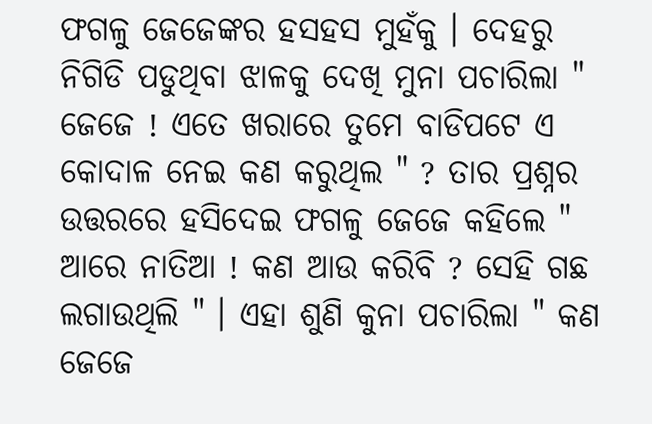ଫଗଳୁ ଜେଜେଙ୍କର ହସହସ ମୁହଁକୁ । ଦେହରୁ ନିଗିଡି ପଡୁଥିବା ଝାଳକୁ ଦେଖି ମୁନା ପଚାରିଲା " ଜେଜେ ! ଏତେ ଖରାରେ ତୁମେ ବାଡିପଟେ ଏ କୋଦାଳ ନେଇ କଣ କରୁଥିଲ " ? ତାର ପ୍ରଶ୍ନର ଉତ୍ତରରେ ହସିଦେଇ ଫଗଳୁ ଜେଜେ କହିଲେ " ଆରେ ନାତିଆ ! କଣ ଆଉ କରିବି ? ସେହି ଗଛ ଲଗାଉଥିଲି " । ଏହା ଶୁଣି କୁନା ପଚାରିଲା " କଣ ଜେଜେ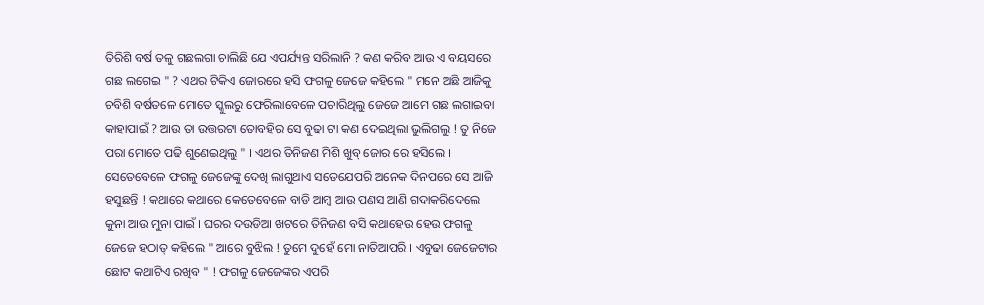ତିରିଶି ବର୍ଷ ତଳୁ ଗଛଲଗା ଚାଲିଛି ଯେ ଏପର୍ଯ୍ୟନ୍ତ ସରିଲାନି ? କଣ କରିବ ଆଉ ଏ ବୟସରେ ଗଛ ଲଗେଇ " ? ଏଥର ଟିକିଏ ଜୋରରେ ହସି ଫଗଳୁ ଜେଜେ କହିଲେ " ମନେ ଅଛି ଆଜିକୁ ଚବିଶି ବର୍ଷତଳେ ମୋତେ ସ୍କୁଲରୁ ଫେରିଲାବେଳେ ପଚାରିଥିଲୁ ଜେଜେ ଆମେ ଗଛ ଲଗାଇବା କାହାପାଇଁ ? ଆଉ ତା ଉତ୍ତରଟା ତୋବହିର ସେ ବୁଢା ଟା କଣ ଦେଇଥିଲା ଭୁଲିଗଲୁ ! ତୁ ନିଜେ ପରା ମୋତେ ପଢି ଶୁଣେଇଥିଲୁ " । ଏଥର ତିନିଜଣ ମିଶି ଖୁବ୍ ଜୋର ରେ ହସିଲେ । ସେତେବେଳେ ଫଗଳୁ ଜେଜେଙ୍କୁ ଦେଖି ଲାଗୁଥାଏ ସତେଯେପରି ଅନେକ ଦିନପରେ ସେ ଆଜି ହସୁଛନ୍ତି ! କଥାରେ କଥାରେ କେତେବେଳେ ବାଡି ଆମ୍ବ ଆଉ ପଣସ ଆଣି ଗଦାକରିଦେଲେ କୁନା ଆଉ ମୁନା ପାଇଁ । ଘରର ଦଉଡିଆ ଖଟରେ ତିନିଜଣ ବସି କଥାହେଉ ହେଉ ଫଗଳୁ ଜେଜେ ହଠାତ୍ କହିଲେ " ଆରେ ବୁଝିଲ ! ତୁମେ ଦୁହେଁ ମୋ ନାତିଆପରି । ଏବୁଢା ଜେଜେଟାର ଛୋଟ କଥାଟିଏ ରଖିବ " ! ଫଗଳୁ ଜେଜେଙ୍କର ଏପରି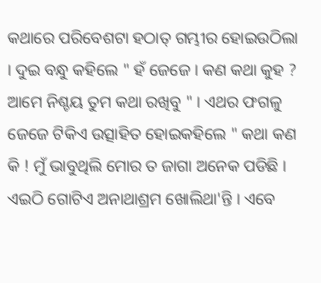କଥାରେ ପରିବେଶଟା ହଠାତ୍ ଗମ୍ଭୀର ହୋଇଉଠିଲା । ଦୁଇ ବନ୍ଧୁ କହିଲେ " ହଁ ଜେଜେ । କଣ କଥା କୁହ ? ଆମେ ନିଶ୍ଚୟ ତୁମ କଥା ରଖିବୁ " । ଏଥର ଫଗଳୁ ଜେଜେ ଟିକିଏ ଉତ୍ସାହିତ ହୋଇକହିଲେ " କଥା କଣ କି ! ମୁଁ ଭାବୁଥିଲି ମୋର ତ ଜାଗା ଅନେକ ପଡିଛି । ଏଇଠି ଗୋଟିଏ ଅନାଥାଶ୍ରମ ଖୋଲିଥା'ନ୍ତି । ଏବେ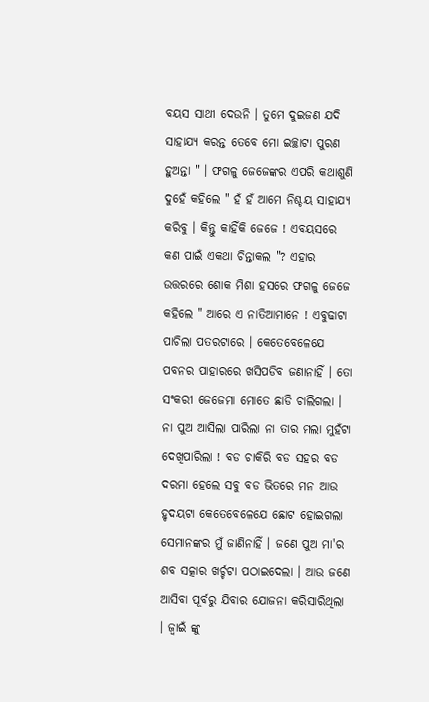ବୟସ ସାଥୀ ଦେଉନି । ତୁମେ ଦୁଇଜଣ ଯଦି ସାହାଯ୍ୟ କରନ୍ତ ତେବେ ମୋ ଇଚ୍ଛାଟା ପୁରଣ ହୁଅନ୍ତା " । ଫଗଳୁ ଜେଜେଙ୍କର ଏପରି କଥାଶୁଣି ଦୁହେଁ କହିଲେ " ହଁ ହଁ ଆମେ ନିଶ୍ଚୟ ସାହାଯ୍ୟ କରିବୁ । କିନ୍ତୁ କାହିଁକି ଜେଜେ ! ଏବୟସରେ କଣ ପାଇଁ ଏକଥା ଚିନ୍ତାକଲ "? ଏହାର ଉତ୍ତରରେ ଶୋକ ମିଶା ହସରେ ଫଗଳୁ ଜେଜେ କହିଲେ " ଆରେ ଏ ନାତିଆମାନେ ! ଏବୁଢାଟା ପାଚିଲା ପତରଟାରେ । କେତେବେଳେଯେ ପବନର ପାହାରରେ ଖସିପଡିବ ଜଣାନାହିଁ । ତୋ ସଂକରୀ ଜେଜେମା ମୋତେ ଛାଡି ଚାଲିଗଲା । ନା ପୁଅ ଆସିଲା ପାରିଲା ନା ତାର ମଲା ମୁହଁଟା ଦେଖିପାରିଲା ! ବଡ ଚାକିରି ବଡ ସହର ବଡ ଦରମା ହେଲେ ସବୁ ବଡ ଭିତରେ ମନ ଆଉ ହୃଦୟଟା କେତେବେଳେଯେ ଛୋଟ ହୋଇଗଲା ସେମାନଙ୍କର ମୁଁ ଜାଣିନାହିଁ । ଜଣେ ପୁଅ ମା'ର ଶବ ସତ୍କାର ଖର୍ଚ୍ଚଟା ପଠାଇଦେଲା । ଆଉ ଜଣେ ଆସିବା ପୂର୍ବରୁ ଯିବାର ଯୋଜନା କରିସାରିଥିଲା । ଜ୍ବାଇଁ ଙ୍କୁ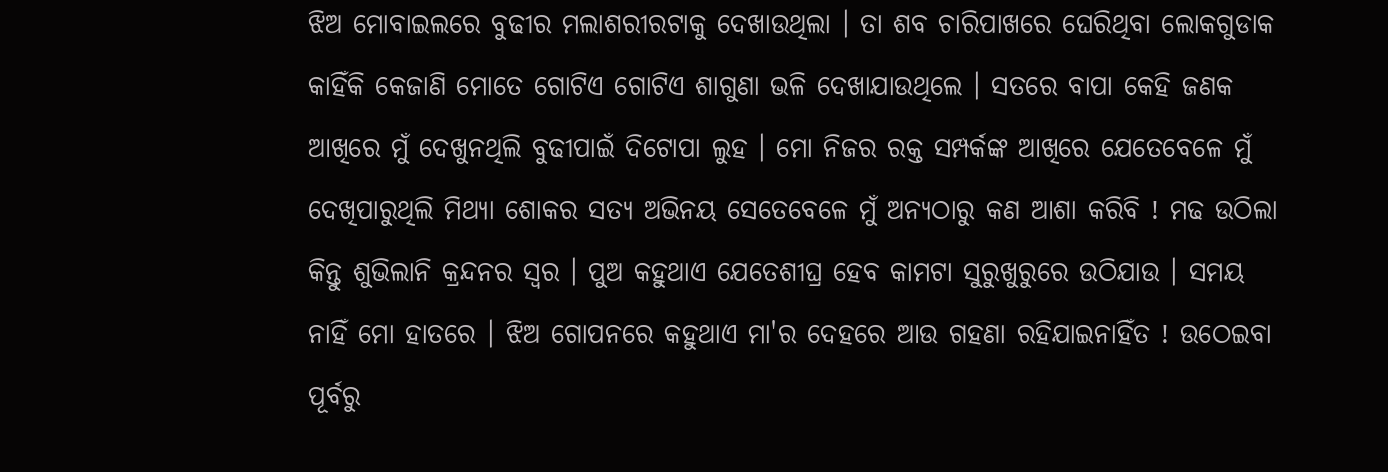ଝିଅ ମୋବାଇଲରେ ବୁଢୀର ମଲାଶରୀରଟାକୁ ଦେଖାଉଥିଲା । ତା ଶବ ଚାରିପାଖରେ ଘେରିଥିବା ଲୋକଗୁଡାକ କାହିଁକି କେଜାଣି ମୋତେ ଗୋଟିଏ ଗୋଟିଏ ଶାଗୁଣା ଭଳି ଦେଖାଯାଉଥିଲେ । ସତରେ ବାପା କେହି ଜଣକ ଆଖିରେ ମୁଁ ଦେଖୁନଥିଲି ବୁଢୀପାଇଁ ଦିଟୋପା ଲୁହ । ମୋ ନିଜର ରକ୍ତ ସମ୍ପର୍କଙ୍କ ଆଖିରେ ଯେତେବେଳେ ମୁଁ ଦେଖିପାରୁଥିଲି ମିଥ୍ୟା ଶୋକର ସତ୍ୟ ଅଭିନୟ ସେତେବେଳେ ମୁଁ ଅନ୍ୟଠାରୁ କଣ ଆଶା କରିବି ! ମଢ ଉଠିଲା କିନ୍ତୁ ଶୁଭିଲାନି କ୍ରନ୍ଦନର ସ୍ବର । ପୁଅ କହୁଥାଏ ଯେତେଶୀଘ୍ର ହେବ କାମଟା ସୁରୁଖୁରୁରେ ଉଠିଯାଉ । ସମୟ ନାହିଁ ମୋ ହାତରେ । ଝିଅ ଗୋପନରେ କହୁଥାଏ ମା'ର ଦେହରେ ଆଉ ଗହଣା ରହିଯାଇନାହିଁତ ! ଉଠେଇବା ପୂର୍ବରୁ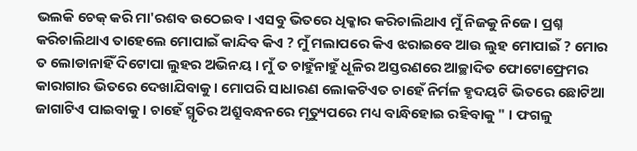ଭଲକି ଚେକ୍ କରି ମା'ରଶବ ଉଠେଇବ । ଏସବୁ ଭିତରେ ଧିକ୍କାର କରିଚାଲିଥାଏ ମୁଁ ନିଜକୁ ନିଜେ । ପ୍ରଶ୍ନ କରିଚାଲିଥାଏ ତାହେଲେ ମୋପାଇଁ କାନ୍ଦିବ କିଏ ? ମୁଁ ମଲାପରେ କିଏ ଝରାଇବେ ଆଉ ଲୁହ ମୋପାଇଁ ? ମୋର ତ ଲୋଡାନାହିଁ ଦିଟୋପା ଲୁହର ଅଭିନୟ । ମୁଁ ତ ଚାହୁଁନାହୁଁ ଧୂଳିର ଅସ୍ତରଣରେ ଆଚ୍ଛାଦିତ ଫୋଟୋଫ୍ରେମର କାରାଗାର ଭିତରେ ଦେଖାଯିବାକୁ । ମୋପରି ସାଧାରଣ ଲୋକଟିଏତ ଚାହେଁ ନିର୍ମଳ ହୃଦୟଟି ଭିତରେ ଛୋଟିଆ ଜାଗାଟିଏ ପାଇବାକୁ । ଚାହେଁ ସ୍ମୃତିର ଅଶ୍ରୁବନ୍ଧନରେ ମୃତ୍ୟୁପରେ ମଧ୍ୟ ବାନ୍ଧିହୋଇ ରହିବାକୁ " । ଫଗଳୁ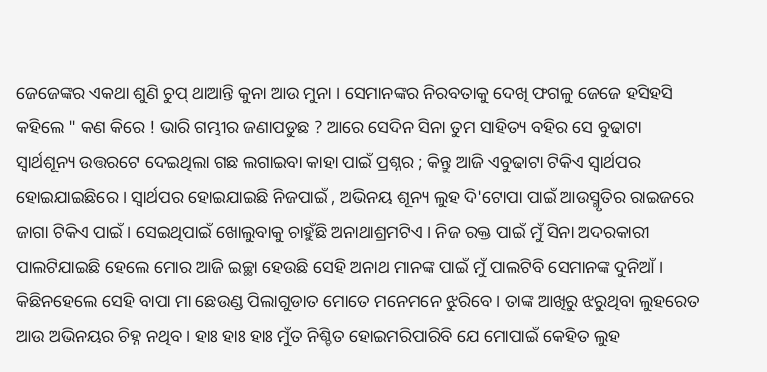ଜେଜେଙ୍କର ଏକଥା ଶୁଣି ଚୁପ୍ ଥାଆନ୍ତି କୁନା ଆଉ ମୁନା । ସେମାନଙ୍କର ନିରବତାକୁ ଦେଖି ଫଗଳୁ ଜେଜେ ହସିହସି କହିଲେ " କଣ କିରେ ! ଭାରି ଗମ୍ଭୀର ଜଣାପଡୁଛ ? ଆରେ ସେଦିନ ସିନା ତୁମ ସାହିତ୍ୟ ବହିର ସେ ବୁଢାଟା ସ୍ବାର୍ଥଶୂନ୍ୟ ଉତ୍ତରଟେ ଦେଇଥିଲା ଗଛ ଲଗାଇବା କାହା ପାଇଁ ପ୍ରଶ୍ନର ; କିନ୍ତୁ ଆଜି ଏବୁଢାଟା ଟିକିଏ ସ୍ବାର୍ଥପର ହୋଇଯାଇଛିରେ । ସ୍ବାର୍ଥପର ହୋଇଯାଇଛି ନିଜପାଇଁ , ଅଭିନୟ ଶୂନ୍ୟ ଲୁହ ଦି'ଟୋପା ପାଇଁ ଆଉସ୍ମୃତିର ରାଇଜରେ ଜାଗା ଟିକିଏ ପାଇଁ । ସେଇଥିପାଇଁ ଖୋଲୁବାକୁ ଚାହୁଁଛି ଅନାଥାଶ୍ରମଟିଏ । ନିଜ ରକ୍ତ ପାଇଁ ମୁଁ ସିନା ଅଦରକାରୀ ପାଲଟିଯାଇଛି ହେଲେ ମୋର ଆଜି ଇଚ୍ଛା ହେଉଛି ସେହି ଅନାଥ ମାନଙ୍କ ପାଇଁ ମୁଁ ପାଲଟିବି ସେମାନଙ୍କ ଦୁନିଆଁ । କିଛିନହେଲେ ସେହି ବାପା ମା ଛେଉଣ୍ଡ ପିଲାଗୁଡାତ ମୋତେ ମନେମନେ ଝୁରିବେ । ତାଙ୍କ ଆଖିରୁ ଝରୁଥିବା ଲୁହରେତ ଆଉ ଅଭିନୟର ଚିହ୍ନ ନଥିବ । ହାଃ ହାଃ ହାଃ ମୁଁତ ନିଶ୍ଚିତ ହୋଇମରିପାରିବି ଯେ ମୋପାଇଁ କେହିତ ଲୁହ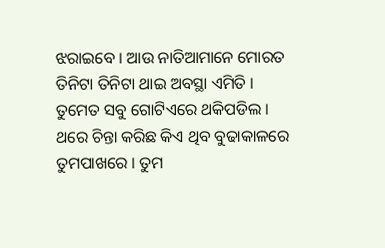ଝରାଇବେ । ଆଉ ନାତିଆମାନେ ମୋରତ ତିନିଟା ତିନିଟା ଥାଇ ଅବସ୍ଥା ଏମିତି । ତୁମେତ ସବୁ ଗୋଟିଏରେ ଥକିପଡିଲ । ଥରେ ଚିନ୍ତା କରିଛ କିଏ ଥିବ ବୁଢାକାଳରେ ତୁମପାଖରେ । ତୁମ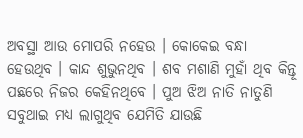ଅବସ୍ଥା ଆଉ ମୋପରି ନହେଉ । କୋକେଇ ବନ୍ଧା ହେଉଥିବ । କାନ୍ଦ ଶୁଭୁନଥିବ । ଶବ ମଶାଣି ମୁହାଁ ଥିବ କିନ୍ତୂ ପଛରେ ନିଜର କେହିନଥିବେ । ପୁଅ ଝିଅ ନାତି ନାତୁଣି ସବୁଥାଇ ମଧ୍ୟ ଲାଗୁଥିବ ଯେମିତି ଯାଉଛି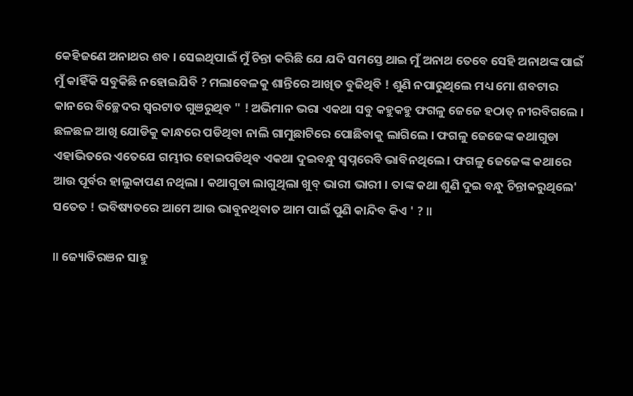କେହିଜଣେ ଅନାଥର ଶବ । ସେଇଥିପାଇଁ ମୁଁ ଚିନ୍ତା କରିଛି ଯେ ଯଦି ସମସ୍ତେ ଥାଇ ମୁଁ ଅନାଥ ତେବେ ସେହି ଅନାଥଙ୍କ ପାଇଁ ମୁଁ କାହିଁକି ସବୁକିଛି ନହୋଇଯିବି ? ମଲାବେଳକୁ ଶାନ୍ତିରେ ଆଖିତ ବୁଜିଥିବି ! ଶୁଣି ନପାରୁଥିଲେ ମଧ୍ୟ ମୋ ଶବଟାର କାନରେ ବିଚ୍ଛେଦର ସ୍ବରଟାତ ଗୁଞରୁଥିବ " ! ଅଭିମାନ ଭରା ଏକଥା ସବୁ କହୁକହୁ ଫଗଳୁ ଜେଜେ ହଠାତ୍ ନୀରବିଗଲେ । ଛଳଛଳ ଆଖି ଯୋଡିକୁ କାନ୍ଧରେ ପଡିଥିବା ନାଲି ଗାମୁଛାଟିରେ ପୋଛିବାକୁ ଲାଗିଲେ । ଫଗଳୁ ଜେଜେଙ୍କ କଥାଗୁଡା ଏହାଭିତରେ ଏତେଯେ ଗମ୍ଭୀର ହୋଇପଡିଥିବ ଏକଥା ଦୁଇବନ୍ଧୁ ସ୍ବପ୍ନରେବି ଭାବିନଥିଲେ । ଫଗଳୁ ଜେଜେଙ୍କ କଥାରେ ଆଉ ପୂର୍ବର ହାଲୁକାପଣ ନଥିଲା । କଥାଗୁଡା ଲାଗୁଥିଲା ଖୁବ୍ ଭାରୀ ଭାରୀ । ତାଙ୍କ କଥା ଶୁଣି ଦୁଇ ବନ୍ଧୁ ଚିନ୍ତାକରୁଥିଲେ' ସତେତ ! ଭବିଷ୍ୟତରେ ଆମେ ଆଉ ଭାବୁନଥିବାତ ଆମ ପାଇଁ ପୁଣି କାନ୍ଦିବ କିଏ ' ? ॥

॥ ଜ୍ୟୋତିରଞନ ସାହୁ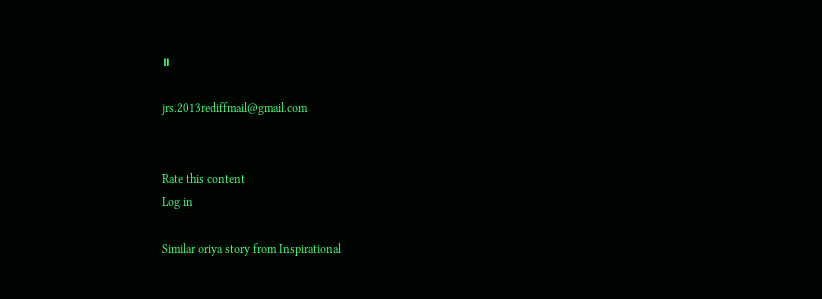॥

jrs.2013rediffmail@gmail.com


Rate this content
Log in

Similar oriya story from Inspirational